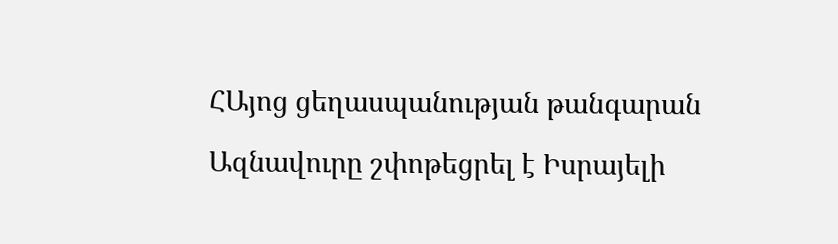ՀԱյոց ցեղասպանության թանգարան

Ազնավուրը շփոթեցրել է Իսրայելի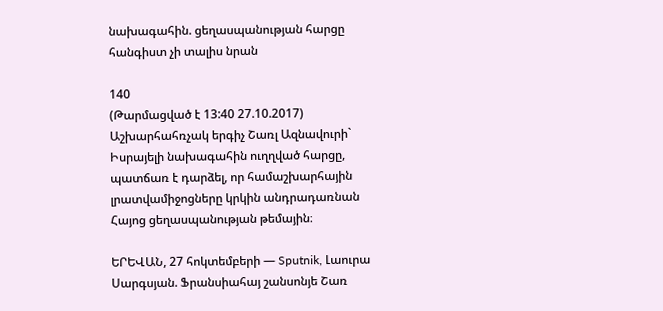նախագահին. ցեղասպանության հարցը հանգիստ չի տալիս նրան

140
(Թարմացված է 13:40 27.10.2017)
Աշխարհահռչակ երգիչ Շառլ Ազնավուրի` Իսրայելի նախագահին ուղղված հարցը, պատճառ է դարձել, որ համաշխարհային լրատվամիջոցները կրկին անդրադառնան Հայոց ցեղասպանության թեմային։

ԵՐԵՎԱՆ, 27 հոկտեմբերի — Sputnik, Լաուրա Սարգսյան. Ֆրանսիահայ շանսոնյե Շառ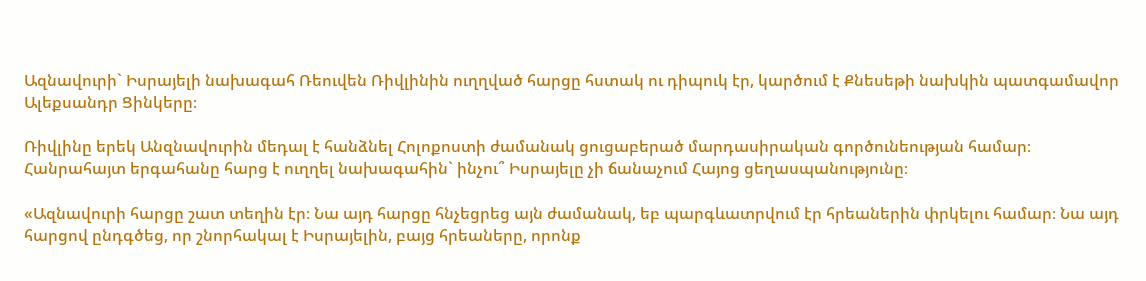Ազնավուրի` Իսրայելի նախագահ Ռեուվեն Ռիվլինին ուղղված հարցը հստակ ու դիպուկ էր, կարծում է Քնեսեթի նախկին պատգամավոր Ալեքսանդր Ցինկերը։

Ռիվլինը երեկ Անզնավուրին մեդալ է հանձնել Հոլոքոստի ժամանակ ցուցաբերած մարդասիրական գործունեության համար։ Հանրահայտ երգահանը հարց է ուղղել նախագահին` ինչու՞ Իսրայելը չի ճանաչում Հայոց ցեղասպանությունը։

«Ազնավուրի հարցը շատ տեղին էր։ Նա այդ հարցը հնչեցրեց այն ժամանակ, եբ պարգևատրվում էր հրեաներին փրկելու համար։ Նա այդ հարցով ընդգծեց, որ շնորհակալ է Իսրայելին, բայց հրեաները, որոնք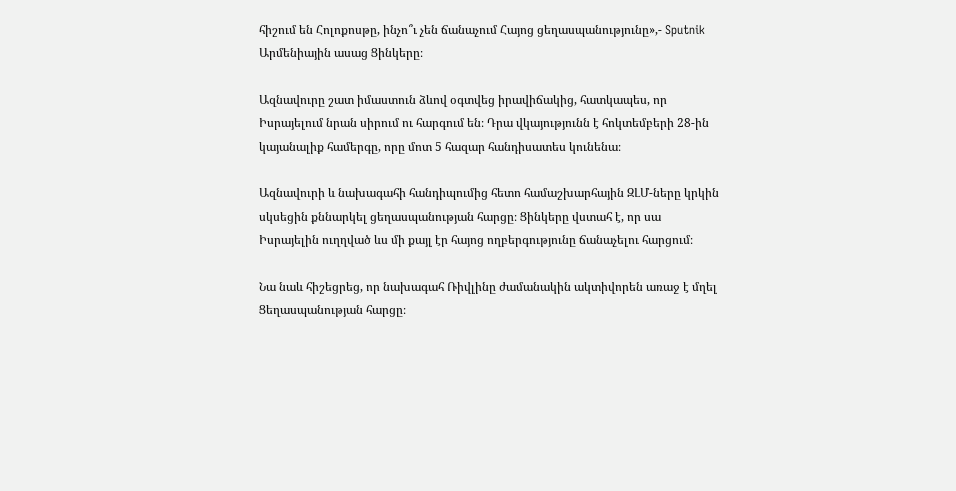հիշում են Հոլոքոսթը, ինչո՞ւ չեն ճանաչում Հայոց ցեղասպանությունը»,- Sputnik Արմենիային ասաց Ցինկերը։

Ազնավուրը շատ իմաստուն ձևով օգտվեց իրավիճակից, հատկապես, որ Իսրայելում նրան սիրում ու հարգում են։ Դրա վկայությունն է հոկտեմբերի 28-ին կայանալիք համերգը, որը մոտ 5 հազար հանդիսատես կունենա։

Ազնավուրի և նախագահի հանդիպումից հետո համաշխարհային ԶԼՄ-ները կրկին սկսեցին քննարկել ցեղասպանության հարցը։ Ցինկերը վստահ է, որ սա Իսրայելին ուղղված ևս մի քայլ էր հայոց ողբերգությունը ճանաչելու հարցում։

Նա նաև հիշեցրեց, որ նախագահ Ռիվլինը ժամանակին ակտիվորեն առաջ է մղել Ցեղասպանության հարցը։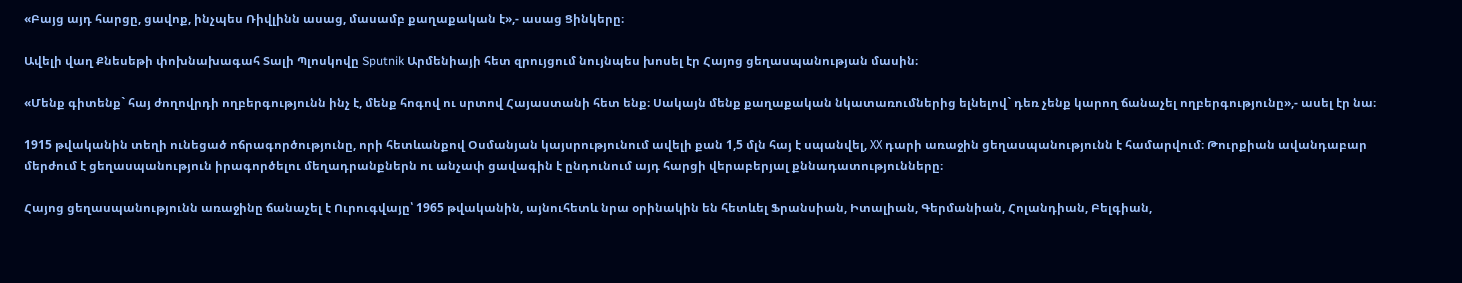«Բայց այդ հարցը, ցավոք, ինչպես Ռիվլինն ասաց, մասամբ քաղաքական է»,- ասաց Ցինկերը։

Ավելի վաղ Քնեսեթի փոխնախագահ Տալի Պլոսկովը Sputnik Արմենիայի հետ զրույցում նույնպես խոսել էր Հայոց ցեղասպանության մասին։

«Մենք գիտենք` հայ ժողովրդի ողբերգությունն ինչ է, մենք հոգով ու սրտով Հայաստանի հետ ենք։ Սակայն մենք քաղաքական նկատառումներից ելնելով` դեռ չենք կարող ճանաչել ողբերգությունը»,- ասել էր նա։

1915 թվականին տեղի ունեցած ոճրագործությունը, որի հետևանքով Օսմանյան կայսրությունում ավելի քան 1,5 մլն հայ է սպանվել, ХХ դարի առաջին ցեղասպանությունն է համարվում։ Թուրքիան ավանդաբար մերժում է ցեղասպանություն իրագործելու մեղադրանքներն ու անչափ ցավագին է ընդունում այդ հարցի վերաբերյալ քննադատությունները։

Հայոց ցեղասպանությունն առաջինը ճանաչել է Ուրուգվայը՝ 1965 թվականին, այնուհետև նրա օրինակին են հետևել Ֆրանսիան, Իտալիան, Գերմանիան, Հոլանդիան, Բելգիան,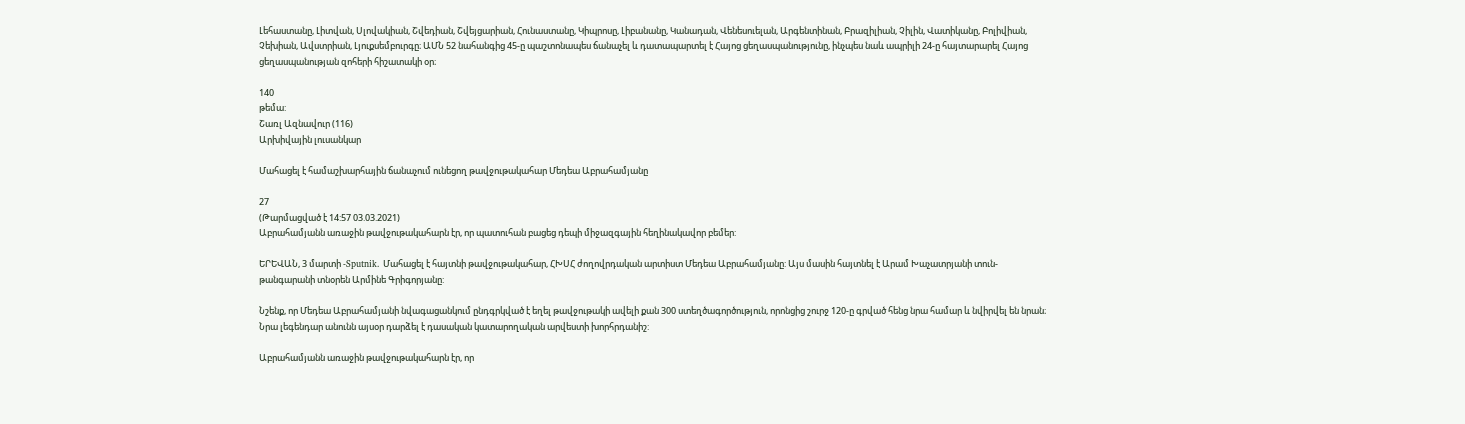Լեհաստանը, Լիտվան, Սլովակիան, Շվեդիան, Շվեյցարիան, Հունաստանը, Կիպրոսը, Լիբանանը, Կանադան, Վենեսուելան, Արգենտինան, Բրազիլիան, Չիլին, Վատիկանը, Բոլիվիան, Չեխիան, Ավստրիան, Լյուքսեմբուրգը։ ԱՄՆ 52 նահանգից 45-ը պաշտոնապես ճանաչել և դատապարտել է Հայոց ցեղասպանությունը, ինչպես նաև ապրիլի 24-ը հայտարարել Հայոց ցեղասպանության զոհերի հիշատակի օր։

140
թեմա:
Շառլ Ազնավուր (116)
Արխիվային լուսանկար

Մահացել է համաշխարհային ճանաչում ունեցող թավջութակահար Մեդեա Աբրահամյանը

27
(Թարմացված է 14:57 03.03.2021)
Աբրահամյանն առաջին թավջութակահարն էր, որ պատուհան բացեց դեպի միջազգային հեղինակավոր բեմեր:

ԵՐԵՎԱՆ, 3 մարտի -Sputnik. Մահացել է հայտնի թավջութակահար, ՀԽՍՀ ժողովրդական արտիստ Մեդեա Աբրահամյանը: Այս մասին հայտնել է Արամ Խաչատրյանի տուն-թանգարանի տնօրեն Արմինե Գրիգորյանը:

Նշենք, որ Մեդեա Աբրահամյանի նվագացանկում ընդգրկված է եղել թավջութակի ավելի քան 300 ստեղծագործություն, որոնցից շուրջ 120-ը գրված հենց նրա համար և նվիրվել են նրան։ Նրա լեգենդար անունն այսօր դարձել է դասական կատարողական արվեստի խորհրդանիշ:

Աբրահամյանն առաջին թավջութակահարն էր, որ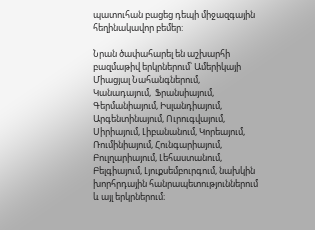պատուհան բացեց դեպի միջազգային հեղինակավոր բեմեր:

Նրան ծափահարել են աշխարհի բազմաթիվ երկրներում՝ Ամերիկայի Միացյալ Նահանգներում,  Կանադայում,  Ֆրանսիայում, Գերմանիայում, Իսլանդիայում, Արգենտինայում, Ուրուգվայում, Սիրիայում, Լիբանանում, Կորեայում, Ռումինիայում, Հունգարիայում, Բուլղարիայում, Լեհաստանում, Բելգիայում, Լյուքսեմբուրգում, նախկին խորհրդային հանրապետություններում և այլ երկրներում։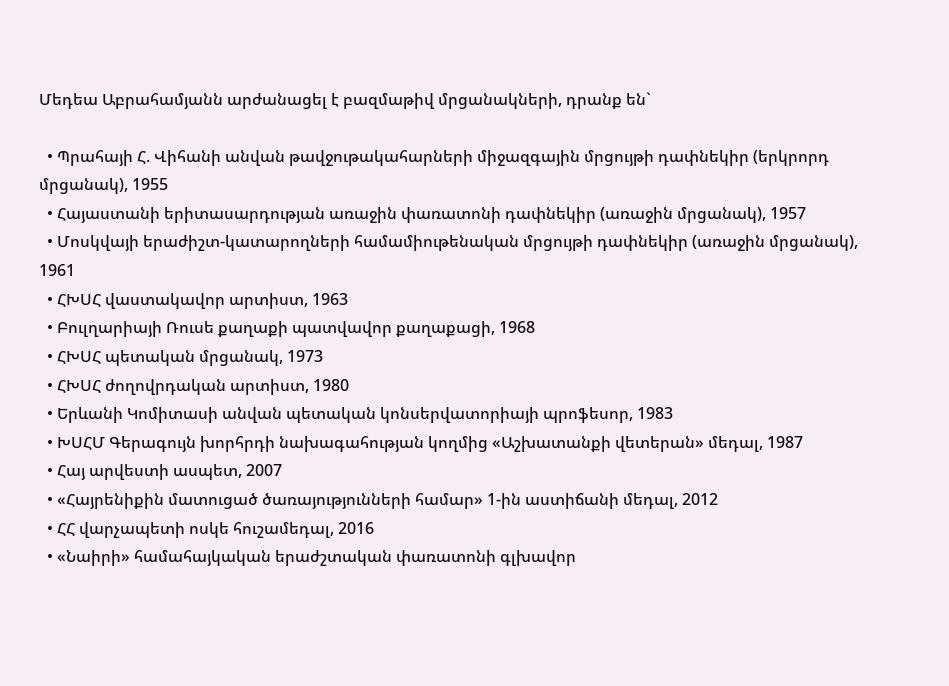Մեդեա Աբրահամյանն արժանացել է բազմաթիվ մրցանակների, դրանք են`

  • Պրահայի Հ. Վիհանի անվան թավջութակահարների միջազգային մրցույթի դափնեկիր (երկրորդ մրցանակ), 1955
  • Հայաստանի երիտասարդության առաջին փառատոնի դափնեկիր (առաջին մրցանակ), 1957
  • Մոսկվայի երաժիշտ-կատարողների համամիութենական մրցույթի դափնեկիր (առաջին մրցանակ), 1961
  • ՀԽՍՀ վաստակավոր արտիստ, 1963
  • Բուլղարիայի Ռուսե քաղաքի պատվավոր քաղաքացի, 1968
  • ՀԽՍՀ պետական մրցանակ, 1973
  • ՀԽՍՀ ժողովրդական արտիստ, 1980
  • Երևանի Կոմիտասի անվան պետական կոնսերվատորիայի պրոֆեսոր, 1983
  • ԽՍՀՄ Գերագույն խորհրդի նախագահության կողմից «Աշխատանքի վետերան» մեդալ, 1987
  • Հայ արվեստի ասպետ, 2007
  • «Հայրենիքին մատուցած ծառայությունների համար» 1-ին աստիճանի մեդալ, 2012
  • ՀՀ վարչապետի ոսկե հուշամեդալ, 2016
  • «Նաիրի» համահայկական երաժշտական փառատոնի գլխավոր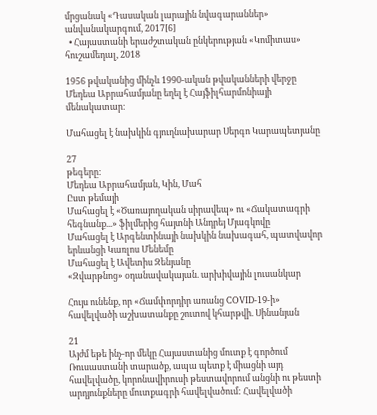մրցանակ «Դասական լարային նվագարաններ» անվանակարգում, 2017[6]
  • Հայաստանի երաժշտական ընկերության «Կոմիտաս» հուշամեդալ, 2018

1956 թվականից մինչև 1990-ական թվականների վերջը Մեդեա Աբրահամյանը եղել է Հայֆիլհարմոնիայի մենակատար։

Մահացել է նախկին գյուղնախարար Սերգո Կարապետյանը

27
թեգերը:
Մեդեա Աբրահամյան, Կին, Մահ
Ըստ թեմայի
Մահացել է «Ծառայողական սիրավեպ» ու «Ճակատագրի հեգնանք...» ֆիլմերից հայտնի Անդրեյ Մյագկովը
Մահացել է Արգենտինայի նախկին նախագահ, պատվավոր երևանցի Կառլոս Մենեմը
Մահացել է Ավետիս Զենյանը
«Զվարթնոց» օդանավակայան. արխիվային լուսանկար

Հույս ունենք, որ «Ճամփորդիր առանց COVID-19-ի» հավելվածի աշխատանքը շուտով կհարթվի. Սինանյան

21
Այժմ եթե ինչ-որ մեկը Հայաստանից մուտք է գործում Ռուսաստանի տարածք, ապա պետք է միացնի այդ հավելվածը, կորոնավիրուսի թեստավորում անցնի ու թեստի արդյունքները մուտքագրի հավելվածում: Հավելվածի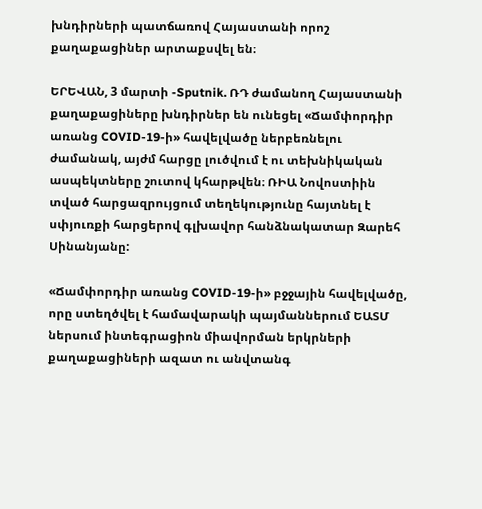խնդիրների պատճառով Հայաստանի որոշ քաղաքացիներ արտաքսվել են։

ԵՐԵՎԱՆ, 3 մարտի -Sputnik. ՌԴ ժամանող Հայաստանի քաղաքացիները խնդիրներ են ունեցել «Ճամփորդիր առանց COVID-19-ի» հավելվածը ներբեռնելու ժամանակ, այժմ հարցը լուծվում է ու տեխնիկական ասպեկտները շուտով կհարթվեն։ ՌԻԱ Նովոստիին տված հարցազրույցում տեղեկությունը հայտնել է սփյուռքի հարցերով գլխավոր հանձնակատար Զարեհ Սինանյանը:

«Ճամփորդիր առանց COVID-19-ի» բջջային հավելվածը, որը ստեղծվել է համավարակի պայմաններում ԵԱՏՄ ներսում ինտեգրացիոն միավորման երկրների քաղաքացիների ազատ ու անվտանգ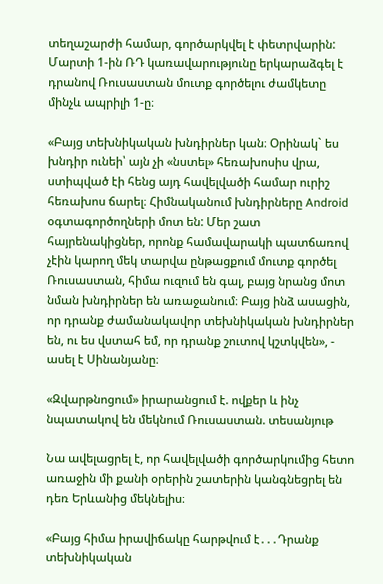տեղաշարժի համար, գործարկվել է փետրվարին: Մարտի 1-ին ՌԴ կառավարությունը երկարաձգել է դրանով Ռուսաստան մուտք գործելու ժամկետը մինչև ապրիլի 1-ը։

«Բայց տեխնիկական խնդիրներ կան։ Օրինակ` ես խնդիր ունեի՝ այն չի «նստել» հեռախոսիս վրա, ստիպված էի հենց այդ հավելվածի համար ուրիշ հեռախոս ճարել։ Հիմնականում խնդիրները Android օգտագործողների մոտ են: Մեր շատ հայրենակիցներ, որոնք համավարակի պատճառով չէին կարող մեկ տարվա ընթացքում մուտք գործել Ռուսաստան, հիմա ուզում են գալ, բայց նրանց մոտ նման խնդիրներ են առաջանում։ Բայց ինձ ասացին, որ դրանք ժամանակավոր տեխնիկական խնդիրներ են, ու ես վստահ եմ, որ դրանք շուտով կշտկվեն», - ասել է Սինանյանը։

«Զվարթնոցում» իրարանցում է. ովքեր և ինչ նպատակով են մեկնում Ռուսաստան. տեսանյութ

Նա ավելացրել է, որ հավելվածի գործարկումից հետո առաջին մի քանի օրերին շատերին կանգնեցրել են դեռ Երևանից մեկնելիս։

«Բայց հիմա իրավիճակը հարթվում է․․․Դրանք տեխնիկական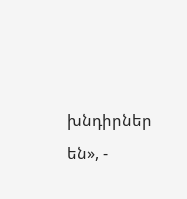խնդիրներ են», -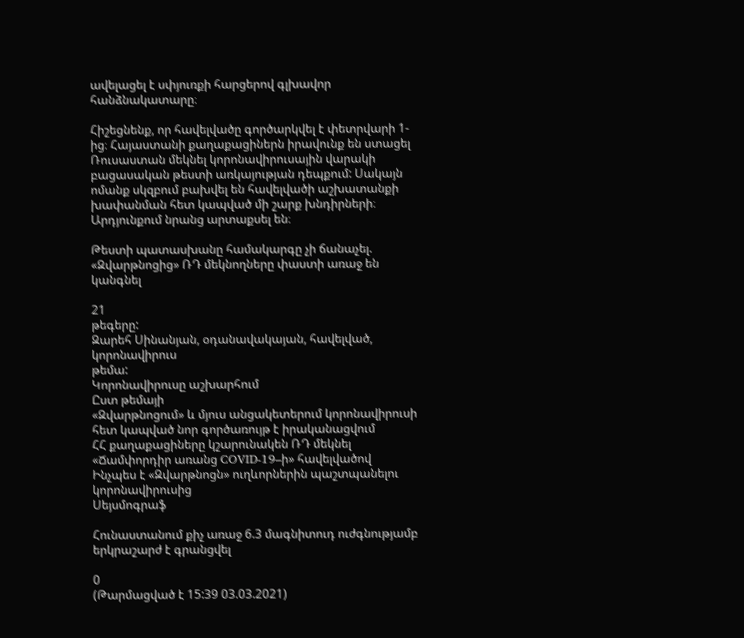ավելացել է սփյուռքի հարցերով գլխավոր հանձնակատարը։

Հիշեցնենք, որ հավելվածը գործարկվել է փետրվարի 1-ից։ Հայաստանի քաղաքացիներն իրավունք են ստացել Ռուսաստան մեկնել կորոնավիրուսային վարակի բացասական թեստի առկայության դեպքում: Սակայն ոմանք սկզբում բախվել են հավելվածի աշխատանքի խափանման հետ կապված մի շարք խնդիրների։ Արդյունքում նրանց արտաքսել են։

Թեստի պատասխանը համակարգը չի ճանաչել. «Զվարթնոցից» ՌԴ մեկնողները փաստի առաջ են կանգնել

21
թեգերը:
Զարեհ Սինանյան, օդանավակայան, հավելված, կորոնավիրուս
թեմա:
Կորոնավիրուսը աշխարհում
Ըստ թեմայի
«Զվարթնոցում» և մյուս անցակետերում կորոնավիրուսի հետ կապված նոր գործառույթ է իրականացվում
ՀՀ քաղաքացիները կշարունակեն ՌԴ մեկնել «Ճամփորդիր առանց COVID-19–ի» հավելվածով
Ինչպես է «Զվարթնոցն» ուղևորներին պաշտպանելու կորոնավիրուսից
Սեյսմոգրաֆ

Հունաստանում քիչ առաջ 6.3 մագնիտուդ ուժգնությամբ երկրաշարժ է գրանցվել

0
(Թարմացված է 15:39 03.03.2021)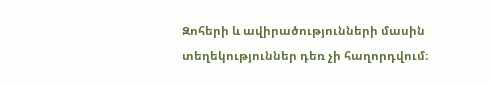Զոհերի և ավիրածությունների մասին տեղեկություններ դեռ չի հաղորդվում։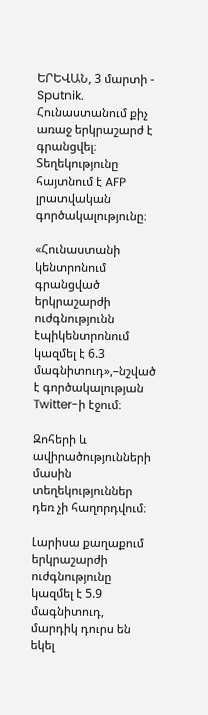ԵՐԵՎԱՆ, 3 մարտի - Sputnik. Հունաստանում քիչ առաջ երկրաշարժ է գրանցվել։ Տեղեկությունը հայտնում է AFP լրատվական գործակալությունը։

«Հունաստանի կենտրոնում գրանցված երկրաշարժի ուժգնությունն էպիկենտրոնում կազմել է 6.3 մագնիտուդ»,–նշված է գործակալության Twitter-ի էջում։

Զոհերի և ավիրածությունների մասին տեղեկություններ դեռ չի հաղորդվում։

Լարիսա քաղաքում երկրաշարժի ուժգնությունը կազմել է 5.9 մագնիտուդ, մարդիկ դուրս են եկել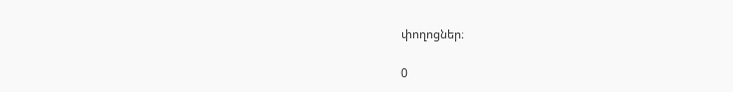փողոցներ։

0